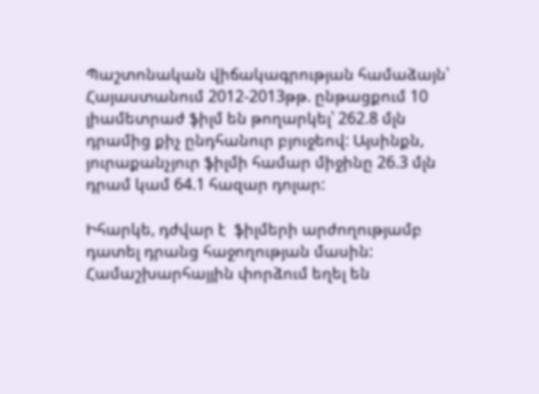Պաշտոնական վիճակագրության համաձայն՝ Հայաստանում 2012-2013թթ. ընթացքում 10 լիամետրաժ ֆիլմ են թողարկել՝ 262.8 մլն դրամից քիչ ընդհանուր բյուջեով: Այսինքն, յուրաքանչյուր ֆիլմի համար միջինը 26.3 մլն դրամ կամ 64.1 հազար դոլար:

Իհարկե, դժվար է  ֆիլմերի արժողությամբ դատել դրանց հաջողության մասին: Համաշխարհայյին փորձում եղել են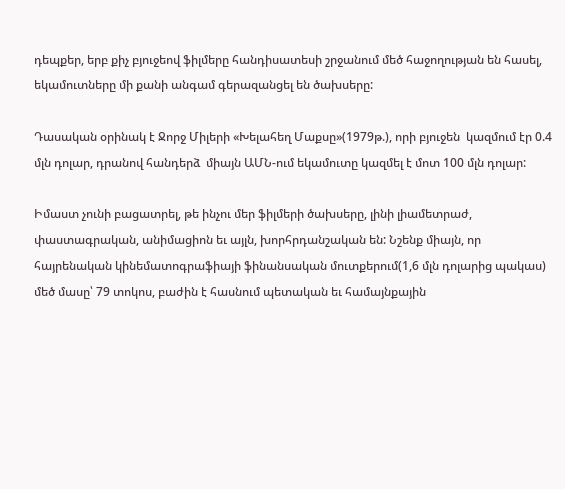դեպքեր, երբ քիչ բյուջեով ֆիլմերը հանդիսատեսի շրջանում մեծ հաջողության են հասել, եկամուտները մի քանի անգամ գերազանցել են ծախսերը:

Դասական օրինակ է Ջորջ Միլերի «Խելահեղ Մաքսը»(1979թ.), որի բյուջեն  կազմում էր 0.4 մլն դոլար, դրանով հանդերձ  միայն ԱՄՆ-ում եկամուտը կազմել է մոտ 100 մլն դոլար:

Իմաստ չունի բացատրել, թե ինչու մեր ֆիլմերի ծախսերը, լինի լիամետրաժ, փաստագրական, անիմացիոն եւ այլն, խորհրդանշական են: Նշենք միայն, որ հայրենական կինեմատոգրաֆիայի ֆինանսական մուտքերում(1,6 մլն դոլարից պակաս) մեծ մասը՝ 79 տոկոս, բաժին է հասնում պետական եւ համայնքային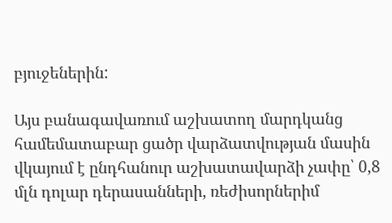բյուջեներին:

Այս բանագավառում աշխատող մարդկանց համեմատաբար ցածր վարձատվության մասին վկայում է ընդհանուր աշխատավարձի չափը՝ 0,8 մլն դոլար դերասանների, ռեժիսորներիմ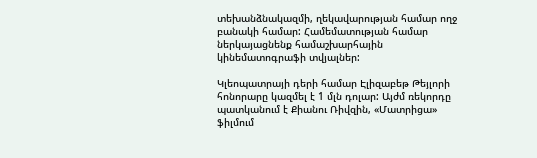տեխանձնակազմի, ղեկավարության համար ողջ բանակի համար: Համեմատության համար ներկայացնենք համաշխարհային կինեմատոգրաֆի տվյալներ:

Կլեոպատրայի դերի համար Էլիզաբեթ Թեյլորի հոնորարը կազմել է 1 մլն դոլար: Այժմ ռեկորդը պատկանում է Քիանու Ռիվզին, «Մատրիցա» ֆիլմում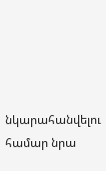նկարահանվելու համար նրա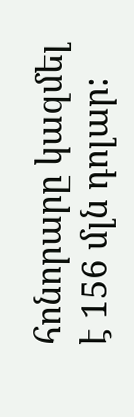հոնորարը կազմել է 156 մլն դոլար: